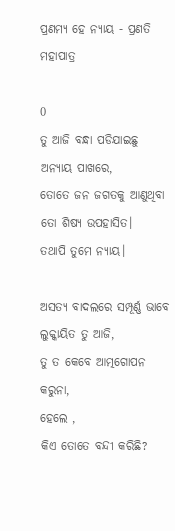ପ୍ରଣମ୍ୟ ହେ ନ୍ୟାୟ - ପ୍ରଣତି ମହାପାତ୍ର

0
ତୁ ଆଜି ବନ୍ଧା ପଡିଯାଇଛୁ
ଅନ୍ୟାୟ ପାଖରେ,
ତୋତେ ଜନ ଜଗତକୁ ଆଣୁଥିବା
ତୋ ଶିଷ୍ୟ ଉପହାସିତ।
ତଥାପି ତୁମେ ନ୍ୟାୟ।

ଅସତ୍ୟ ବାଦଲରେ ସମ୍ପୂର୍ଣ୍ଣ ଭାବେ
ଲୁକ୍କାୟିତ ତୁ ଆଜି,
ତୁ ତ କେବେ ଆତ୍ମଗୋପନ କରୁନା,
ହେଲେ ,
କିଏ ତୋତେ ବନ୍ଦୀ କରିଛି?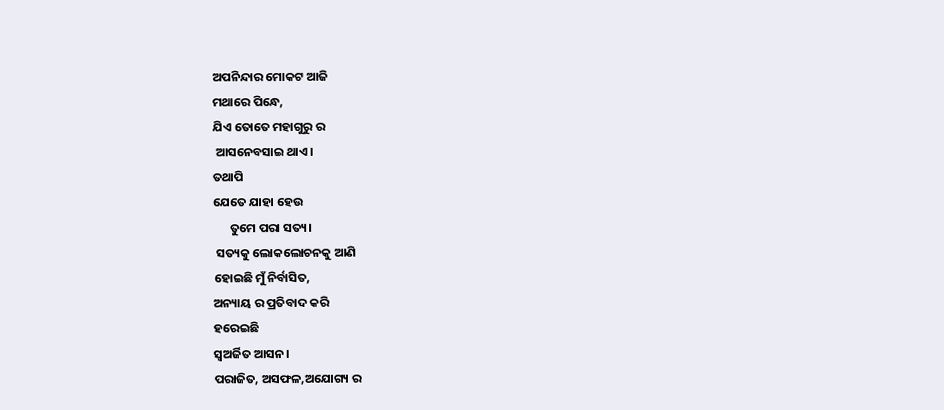ଅପନିନ୍ଦାର ମୋକଟ ଆଜି
ମଥାରେ ପିନ୍ଧେ,
ଯିଏ ତୋତେ ମହାଗୁରୁ ର
 ଆସନେବସାଇ ଥାଏ।
ତଥାପି
ଯେତେ ଯାହା ହେଉ
      ତୁମେ ପରା ସତ୍ୟ।
 ସତ୍ୟକୁ ଲୋକଲୋଚନକୁ ଆଣି
ହୋଇଛି ମୁଁ ନିର୍ବାସିତ,
ଅନ୍ୟାୟ ର ପ୍ରତିବାଦ କରି
ହରେଇଛି
ସ୍ଵଅର୍ଜିତ ଆସନ ।
ପରାଜିତ, ଅସଫଳ,ଅଯୋଗ୍ୟ ର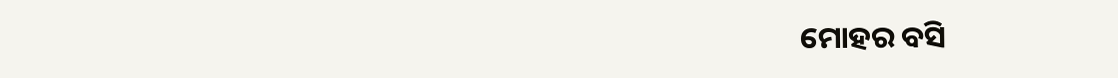ମୋହର ବସି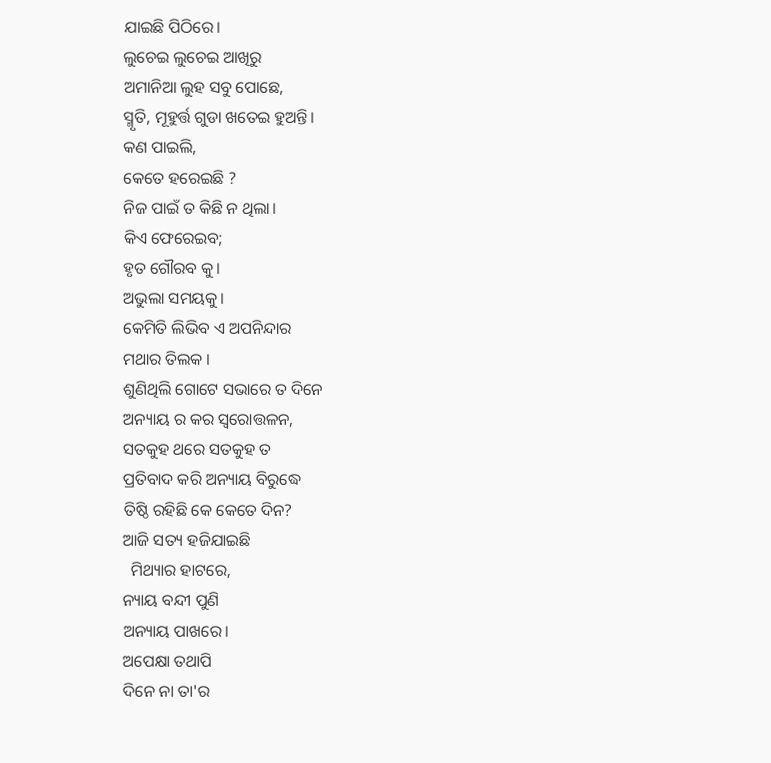ଯାଇଛି ପିଠିରେ।
ଲୁଚେଇ ଲୁଚେଇ ଆଖିରୁ
ଅମାନିଆ ଲୁହ ସବୁ ପୋଛେ,
ସ୍ମୃତି, ମୂହୁର୍ତ୍ତ ଗୁଡା ଖତେଇ ହୁଅନ୍ତି।
କଣ ପାଇଲି,
କେତେ ହରେଇଛି ?
ନିଜ ପାଇଁ ତ କିଛି ନ ଥିଲା।
କିଏ ଫେରେଇବ;
ହୃତ ଗୌରବ କୁ।
ଅଭୁଲା ସମୟକୁ।
କେମିତି ଲିଭିବ ଏ ଅପନିନ୍ଦାର
ମଥାର ତିଲକ ।
ଶୁଣିଥିଲି ଗୋଟେ ସଭାରେ ତ ଦିନେ
ଅନ୍ୟାୟ ର କର ସ୍ଵରୋତ୍ତଳନ,
ସତକୁହ ଥରେ ସତକୁହ ତ
ପ୍ରତିବାଦ କରି ଅନ୍ୟାୟ ବିରୁଦ୍ଧେ
ତିଷ୍ଠି ରହିଛି କେ କେତେ ଦିନ?
ଆଜି ସତ୍ୟ ହଜିଯାଇଛି
  ମିଥ୍ୟାର ହାଟରେ,
ନ୍ୟାୟ ବନ୍ଦୀ ପୁଣି
ଅନ୍ୟାୟ ପାଖରେ।
ଅପେକ୍ଷା ତଥାପି
ଦିନେ ନା ତା'ର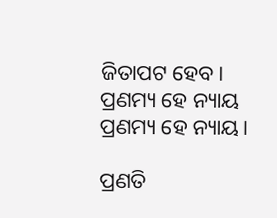ଜିତାପଟ ହେବ।
ପ୍ରଣମ୍ୟ ହେ ନ୍ୟାୟ
ପ୍ରଣମ୍ୟ ହେ ନ୍ୟାୟ।

ପ୍ରଣତି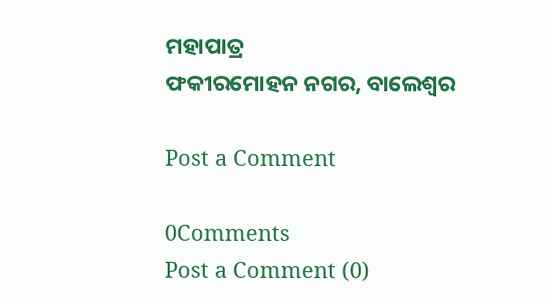ମହାପାତ୍ର
ଫକୀରମୋହନ ନଗର, ବାଲେଶ୍ଵର

Post a Comment

0Comments
Post a Comment (0)